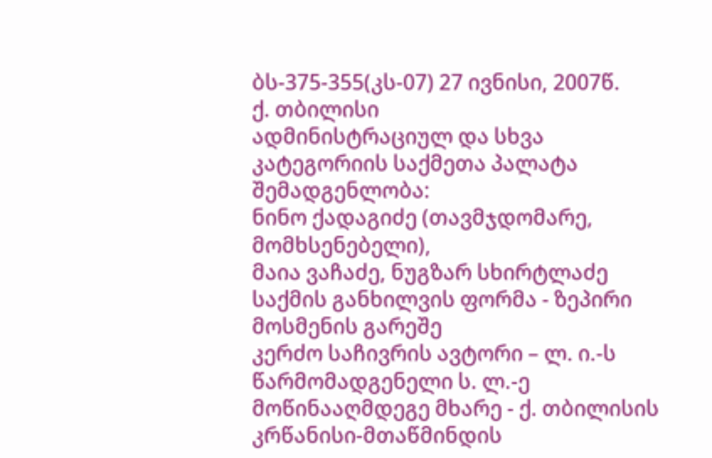ბს-375-355(კს-07) 27 ივნისი, 2007წ.
ქ. თბილისი
ადმინისტრაციულ და სხვა კატეგორიის საქმეთა პალატა
შემადგენლობა:
ნინო ქადაგიძე (თავმჯდომარე, მომხსენებელი),
მაია ვაჩაძე, ნუგზარ სხირტლაძე
საქმის განხილვის ფორმა - ზეპირი მოსმენის გარეშე
კერძო საჩივრის ავტორი – ლ. ი.-ს წარმომადგენელი ს. ლ.-ე
მოწინააღმდეგე მხარე - ქ. თბილისის კრწანისი-მთაწმინდის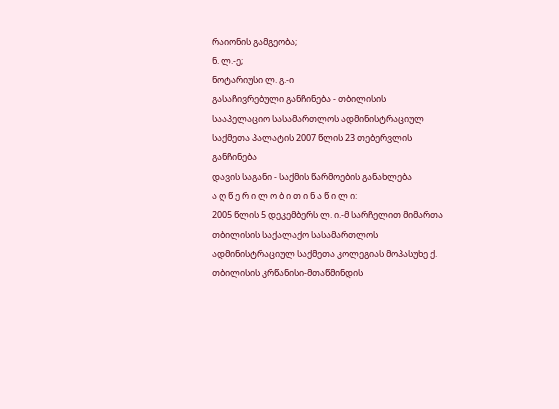რაიონის გამგეობა;
ნ. ლ.-ე;
ნოტარიუსი ლ. გ.-ი
გასაჩივრებული განჩინება - თბილისის სააპელაციო სასამართლოს ადმინისტრაციულ საქმეთა პალატის 2007 წლის 23 თებერვლის განჩინება
დავის საგანი - საქმის წარმოების განახლება
ა ღ წ ე რ ი ლ ო ბ ი თ ი ნ ა წ ი ლ ი:
2005 წლის 5 დეკემბერს ლ. ი.-მ სარჩელით მიმართა თბილისის საქალაქო სასამართლოს ადმინისტრაციულ საქმეთა კოლეგიას მოპასუხე ქ. თბილისის კრწანისი-მთაწმინდის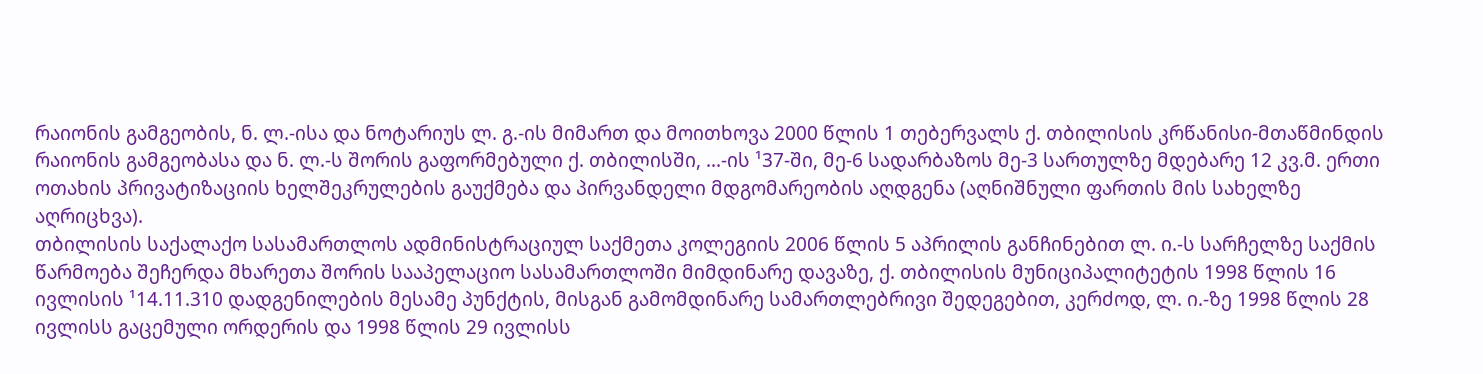რაიონის გამგეობის, ნ. ლ.-ისა და ნოტარიუს ლ. გ.-ის მიმართ და მოითხოვა 2000 წლის 1 თებერვალს ქ. თბილისის კრწანისი-მთაწმინდის რაიონის გამგეობასა და ნ. ლ.-ს შორის გაფორმებული ქ. თბილისში, ...-ის ¹37-ში, მე-6 სადარბაზოს მე-3 სართულზე მდებარე 12 კვ.მ. ერთი ოთახის პრივატიზაციის ხელშეკრულების გაუქმება და პირვანდელი მდგომარეობის აღდგენა (აღნიშნული ფართის მის სახელზე აღრიცხვა).
თბილისის საქალაქო სასამართლოს ადმინისტრაციულ საქმეთა კოლეგიის 2006 წლის 5 აპრილის განჩინებით ლ. ი.-ს სარჩელზე საქმის წარმოება შეჩერდა მხარეთა შორის სააპელაციო სასამართლოში მიმდინარე დავაზე, ქ. თბილისის მუნიციპალიტეტის 1998 წლის 16 ივლისის ¹14.11.310 დადგენილების მესამე პუნქტის, მისგან გამომდინარე სამართლებრივი შედეგებით, კერძოდ, ლ. ი.-ზე 1998 წლის 28 ივლისს გაცემული ორდერის და 1998 წლის 29 ივლისს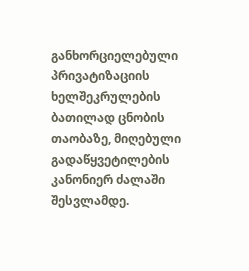განხორციელებული პრივატიზაციის ხელშეკრულების ბათილად ცნობის თაობაზე, მიღებული გადაწყვეტილების კანონიერ ძალაში შესვლამდე.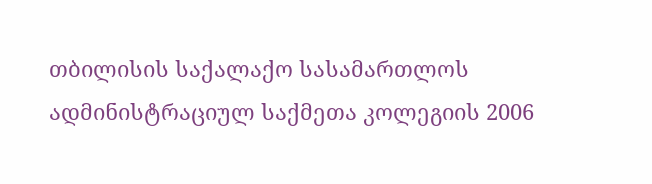თბილისის საქალაქო სასამართლოს ადმინისტრაციულ საქმეთა კოლეგიის 2006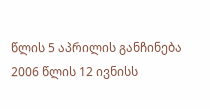წლის 5 აპრილის განჩინება 2006 წლის 12 ივნისს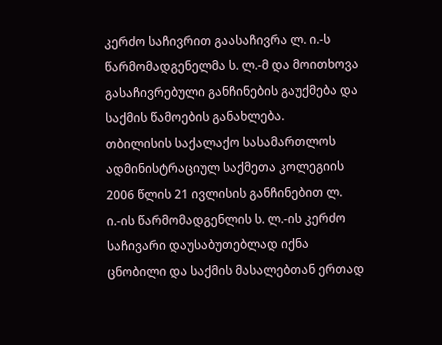კერძო საჩივრით გაასაჩივრა ლ. ი.-ს წარმომადგენელმა ს. ლ.-მ და მოითხოვა გასაჩივრებული განჩინების გაუქმება და საქმის წამოების განახლება.
თბილისის საქალაქო სასამართლოს ადმინისტრაციულ საქმეთა კოლეგიის 2006 წლის 21 ივლისის განჩინებით ლ. ი.-ის წარმომადგენლის ს. ლ.-ის კერძო საჩივარი დაუსაბუთებლად იქნა ცნობილი და საქმის მასალებთან ერთად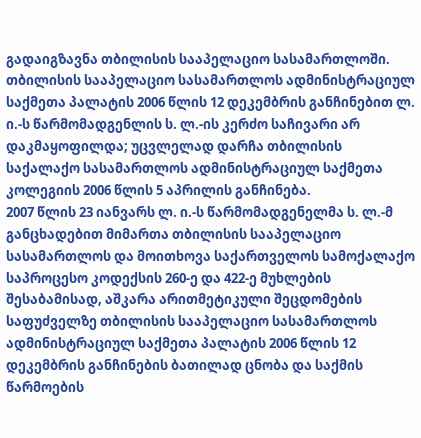გადაიგზავნა თბილისის სააპელაციო სასამართლოში.
თბილისის სააპელაციო სასამართლოს ადმინისტრაციულ საქმეთა პალატის 2006 წლის 12 დეკემბრის განჩინებით ლ. ი.-ს წარმომადგენლის ს. ლ.-ის კერძო საჩივარი არ დაკმაყოფილდა; უცვლელად დარჩა თბილისის საქალაქო სასამართლოს ადმინისტრაციულ საქმეთა კოლეგიის 2006 წლის 5 აპრილის განჩინება.
2007 წლის 23 იანვარს ლ. ი.-ს წარმომადგენელმა ს. ლ.-მ განცხადებით მიმართა თბილისის სააპელაციო სასამართლოს და მოითხოვა საქართველოს სამოქალაქო საპროცესო კოდექსის 260-ე და 422-ე მუხლების შესაბამისად, აშკარა არითმეტიკული შეცდომების საფუძველზე თბილისის სააპელაციო სასამართლოს ადმინისტრაციულ საქმეთა პალატის 2006 წლის 12 დეკემბრის განჩინების ბათილად ცნობა და საქმის წარმოების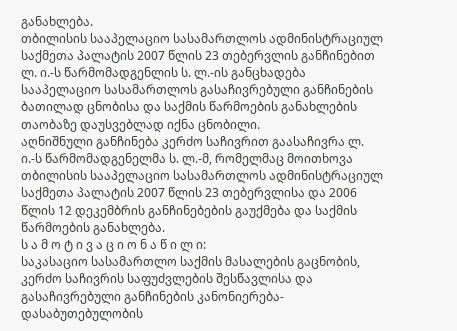განახლება.
თბილისის სააპელაციო სასამართლოს ადმინისტრაციულ საქმეთა პალატის 2007 წლის 23 თებერვლის განჩინებით ლ. ი.-ს წარმომადგენლის ს. ლ.-ის განცხადება სააპელაციო სასამართლოს გასაჩივრებული განჩინების ბათილად ცნობისა და საქმის წარმოების განახლების თაობაზე დაუსვებლად იქნა ცნობილი.
აღნიშნული განჩინება კერძო საჩივრით გაასაჩივრა ლ. ი.-ს წარმომადგენელმა ს. ლ.-მ, რომელმაც მოითხოვა თბილისის სააპელაციო სასამართლოს ადმინისტრაციულ საქმეთა პალატის 2007 წლის 23 თებერვლისა და 2006 წლის 12 დეკემბრის განჩინებების გაუქმება და საქმის წარმოების განახლება.
ს ა მ ო ტ ი ვ ა ც ი ო ნ ა წ ი ლ ი:
საკასაციო სასამართლო საქმის მასალების გაცნობის, კერძო საჩივრის საფუძვლების შესწავლისა და გასაჩივრებული განჩინების კანონიერება-დასაბუთებულობის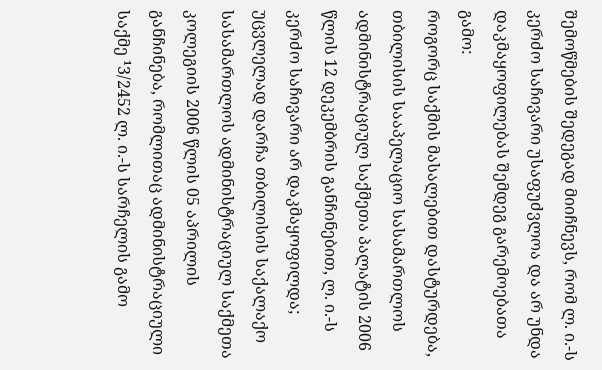შემოწმების შედეგად მიიჩნევს, რომ ლ. ი.-ს კერძო საჩივარი უსაფუძვლოა და არ უნდა დაკმაყოფილებას შემდეგ გარემოებათა გამო:
როგორც საქმის მასალებით დასტურდება, თბილისის სააპელაციო სასამართლოს ადმინისტრაციულ საქმეთა პალატის 2006 წლის 12 დეკემბრის განჩინებით, ლ. ი.-ს კერძო საჩივარი არ დაკმაყოფილდა; უცვლელად დარჩა თბილისის საქალაქო სასამართლოს ადმინისტრაციულ საქმეთა კოლეგიის 2006 წლის 05 აპრილის განჩინება, რომლითაც ადმინისტრაციული საქმე ¹3/2452 ლ. ი.-ს სარჩელის გამო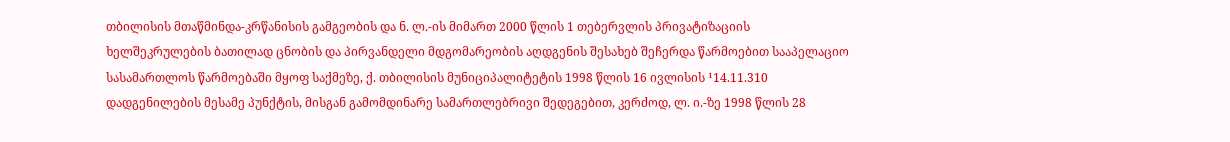თბილისის მთაწმინდა-კრწანისის გამგეობის და ნ. ლ.-ის მიმართ 2000 წლის 1 თებერვლის პრივატიზაციის ხელშეკრულების ბათილად ცნობის და პირვანდელი მდგომარეობის აღდგენის შესახებ შეჩერდა წარმოებით სააპელაციო სასამართლოს წარმოებაში მყოფ საქმეზე, ქ. თბილისის მუნიციპალიტეტის 1998 წლის 16 ივლისის ¹14.11.310 დადგენილების მესამე პუნქტის, მისგან გამომდინარე სამართლებრივი შედეგებით, კერძოდ, ლ. ი.-ზე 1998 წლის 28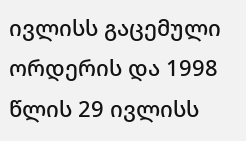ივლისს გაცემული ორდერის და 1998 წლის 29 ივლისს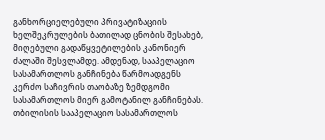განხორციელებული პრივატიზაციის ხელშეკრულების ბათილად ცნობის შესახებ, მიღებული გადაწყვეტილების კანონიერ ძალაში შესვლამდე. ამდენად, სააპელაციო სასამართლოს განჩინება წარმოადგენს კერძო საჩივრის თაობაზე ზემდგომი სასამართლოს მიერ გამოტანილ განჩინებას.
თბილისის სააპელაციო სასამართლოს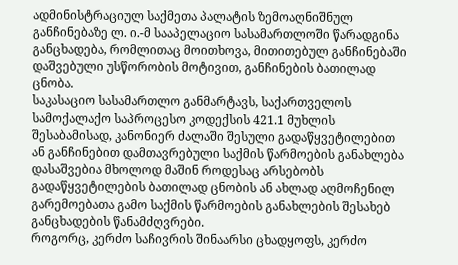ადმინისტრაციულ საქმეთა პალატის ზემოაღნიშნულ განჩინებაზე ლ. ი.-მ სააპელაციო სასამართლოში წარადგინა განცხადება, რომლითაც მოითხოვა, მითითებულ განჩინებაში დაშვებული უსწორობის მოტივით, განჩინების ბათილად ცნობა.
საკასაციო სასამართლო განმარტავს, საქართველოს სამოქალაქო საპროცესო კოდექსის 421.1 მუხლის შესაბამისად, კანონიერ ძალაში შესული გადაწყვეტილებით ან განჩინებით დამთავრებული საქმის წარმოების განახლება დასაშვებია მხოლოდ მაშინ როდესაც არსებობს გადაწყვეტილების ბათილად ცნობის ან ახლად აღმოჩენილ გარემოებათა გამო საქმის წარმოების განახლების შესახებ განცხადების წანამძღვრები.
როგორც, კერძო საჩივრის შინაარსი ცხადყოფს, კერძო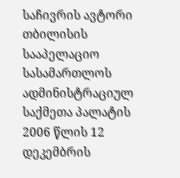საჩივრის ავტორი თბილისის სააპელაციო სასამართლოს ადმინისტრაციულ საქმეთა პალატის 2006 წლის 12 დეკემბრის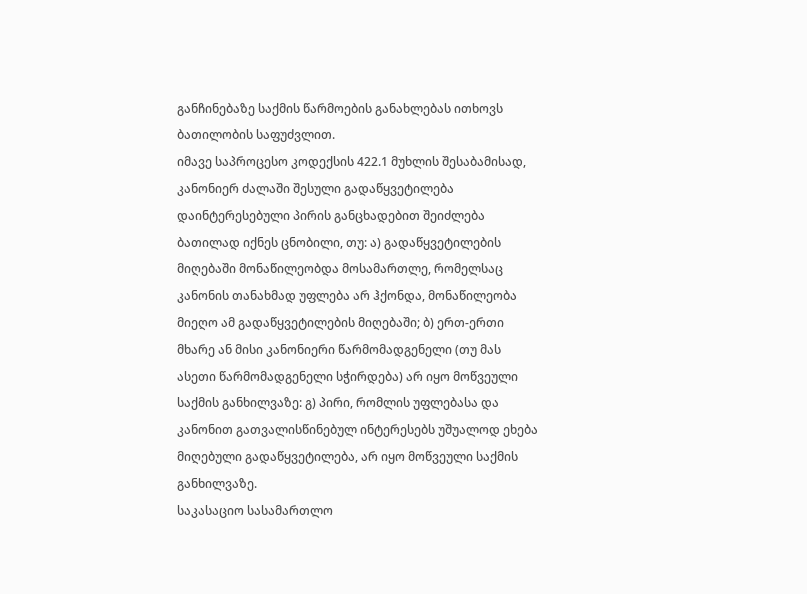განჩინებაზე საქმის წარმოების განახლებას ითხოვს ბათილობის საფუძვლით.
იმავე საპროცესო კოდექსის 422.1 მუხლის შესაბამისად, კანონიერ ძალაში შესული გადაწყვეტილება დაინტერესებული პირის განცხადებით შეიძლება ბათილად იქნეს ცნობილი, თუ: ა) გადაწყვეტილების მიღებაში მონაწილეობდა მოსამართლე, რომელსაც კანონის თანახმად უფლება არ ჰქონდა, მონაწილეობა მიეღო ამ გადაწყვეტილების მიღებაში; ბ) ერთ-ერთი მხარე ან მისი კანონიერი წარმომადგენელი (თუ მას ასეთი წარმომადგენელი სჭირდება) არ იყო მოწვეული საქმის განხილვაზე: გ) პირი, რომლის უფლებასა და კანონით გათვალისწინებულ ინტერესებს უშუალოდ ეხება მიღებული გადაწყვეტილება, არ იყო მოწვეული საქმის განხილვაზე.
საკასაციო სასამართლო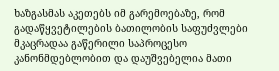ხაზგასმას აკეთებს იმ გარემოებაზე, რომ გადაწყვეტილების ბათილობის საფუძვლები მკაცრადაა გაწერილი საპროცესო კანონმდებლობით და დაუშვებელია მათი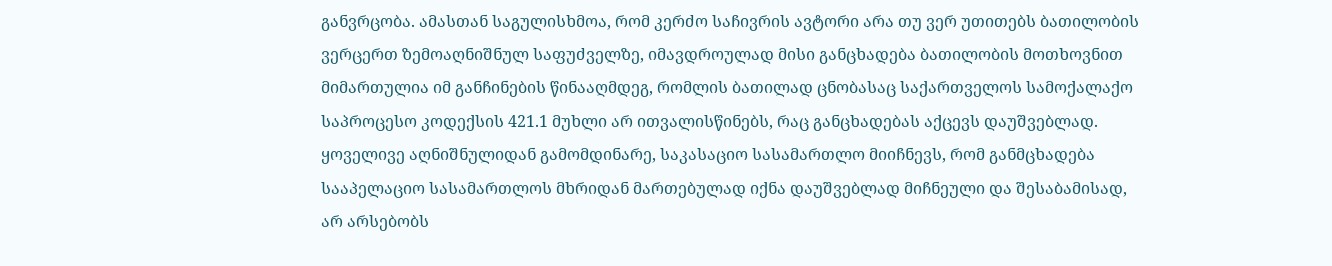განვრცობა. ამასთან საგულისხმოა, რომ კერძო საჩივრის ავტორი არა თუ ვერ უთითებს ბათილობის ვერცერთ ზემოაღნიშნულ საფუძველზე, იმავდროულად მისი განცხადება ბათილობის მოთხოვნით მიმართულია იმ განჩინების წინააღმდეგ, რომლის ბათილად ცნობასაც საქართველოს სამოქალაქო საპროცესო კოდექსის 421.1 მუხლი არ ითვალისწინებს, რაც განცხადებას აქცევს დაუშვებლად.
ყოველივე აღნიშნულიდან გამომდინარე, საკასაციო სასამართლო მიიჩნევს, რომ განმცხადება სააპელაციო სასამართლოს მხრიდან მართებულად იქნა დაუშვებლად მიჩნეული და შესაბამისად, არ არსებობს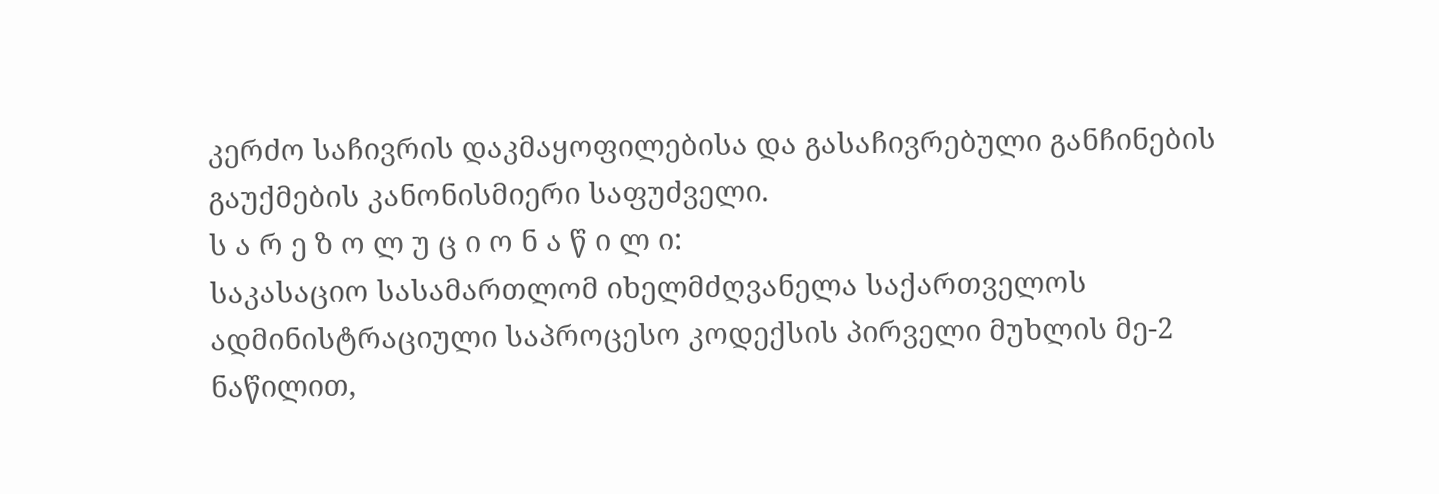კერძო საჩივრის დაკმაყოფილებისა და გასაჩივრებული განჩინების გაუქმების კანონისმიერი საფუძველი.
ს ა რ ე ზ ო ლ უ ც ი ო ნ ა წ ი ლ ი:
საკასაციო სასამართლომ იხელმძღვანელა საქართველოს ადმინისტრაციული საპროცესო კოდექსის პირველი მუხლის მე-2 ნაწილით,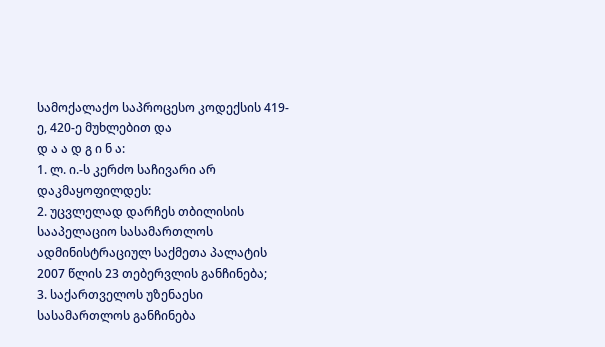სამოქალაქო საპროცესო კოდექსის 419-ე, 420-ე მუხლებით და
დ ა ა დ გ ი ნ ა:
1. ლ. ი.-ს კერძო საჩივარი არ დაკმაყოფილდეს:
2. უცვლელად დარჩეს თბილისის სააპელაციო სასამართლოს ადმინისტრაციულ საქმეთა პალატის 2007 წლის 23 თებერვლის განჩინება;
3. საქართველოს უზენაესი სასამართლოს განჩინება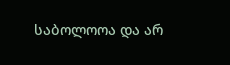საბოლოოა და არ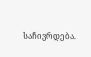საჩივრდება.